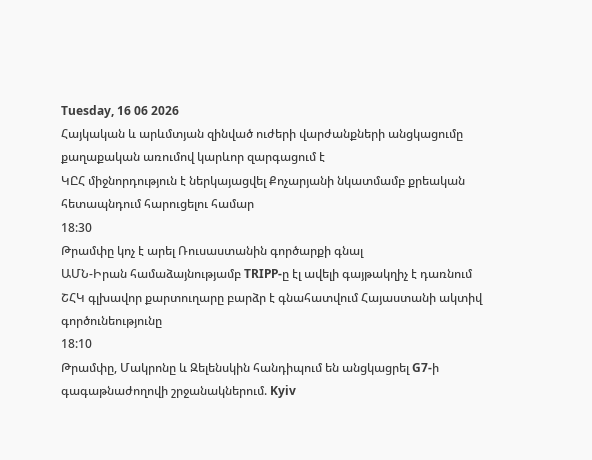Tuesday, 16 06 2026
Հայկական և արևմտյան զինված ուժերի վարժանքների անցկացումը քաղաքական առումով կարևոր զարգացում է
ԿԸՀ միջնորդություն է ներկայացվել Քոչարյանի նկատմամբ քրեական հետապնդում հարուցելու համար
18:30
Թրամփը կոչ է արել Ռուսաստանին գործարքի գնալ
ԱՄՆ-Իրան համաձայնությամբ TRIPP-ը էլ ավելի գայթակղիչ է դառնում
ՇՀԿ գլխավոր քարտուղարը բարձր է գնահատվում Հայաստանի ակտիվ գործունեությունը
18:10
Թրամփը, Մակրոնը և Զելենսկին հանդիպում են անցկացրել G7-ի գագաթնաժողովի շրջանակներում. Kyiv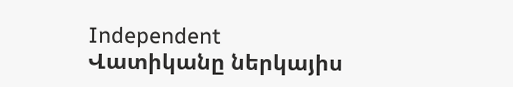Independent
Վատիկանը ներկայիս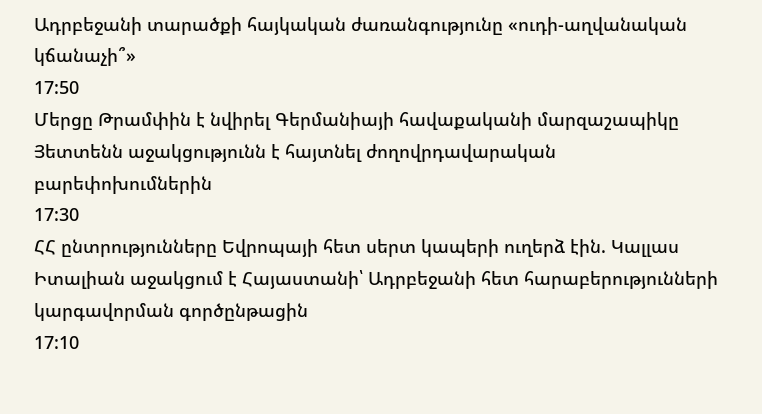Ադրբեջանի տարածքի հայկական ժառանգությունը «ուդի-աղվանական կճանաչի՞»
17:50
Մերցը Թրամփին է նվիրել Գերմանիայի հավաքականի մարզաշապիկը
Յետտենն աջակցությունն է հայտնել ժողովրդավարական բարեփոխումներին
17:30
ՀՀ ընտրությունները Եվրոպայի հետ սերտ կապերի ուղերձ էին. Կալլաս
Իտալիան աջակցում է Հայաստանի՝ Ադրբեջանի հետ հարաբերությունների կարգավորման գործընթացին
17:10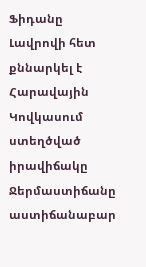Ֆիդանը Լավրովի հետ քննարկել է Հարավային Կովկասում ստեղծված իրավիճակը
Ջերմաստիճանը աստիճանաբար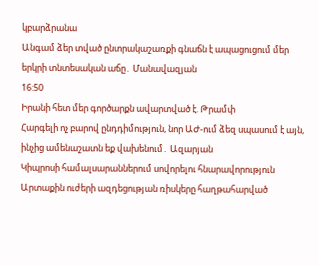կբարձրանա
Անգամ ձեր տված ընտրակաշառքի գնաճն է ապացուցում մեր երկրի տնտեսական աճը․ Մանավազյան
16:50
Իրանի հետ մեր գործարքն ավարտված է. Թրամփ
Հարգելի ոչ բարով ընդդիմություն, նոր ԱԺ-ում ձեզ սպասում է այն, ինչից ամենաշատն եք վախենում․ Ազարյան
Կիպրոսի համալսարաններում սովորելու հնարավորություն
Արտաքին ուժերի ազդեցության ռիսկերը հաղթահարված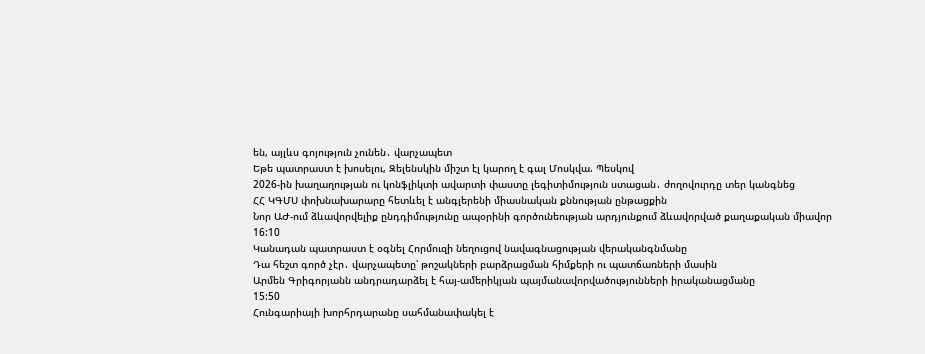են, այլևս գոյություն չունեն․ վարչապետ
Եթե պատրաստ է խոսելու, Զելենսկին միշտ էլ կարող է գալ Մոսկվա. Պեսկով
2026-ին խաղաղության ու կոնֆլիկտի ավարտի փաստը լեգիտիմություն ստացան․ ժողովուրդը տեր կանգնեց
ՀՀ ԿԳՄՍ փոխնախարարը հետևել է անգլերենի միասնական քննության ընթացքին
Նոր ԱԺ-ում ձևավորվելիք ընդդիմությունը ապօրինի գործունեության արդյունքում ձևավորված քաղաքական միավոր
16:10
Կանադան պատրաստ է օգնել Հորմուզի նեղուցով նավագնացության վերականգնմանը
Դա հեշտ գործ չէր․ վարչապետը՝ թոշակների բարձրացման հիմքերի ու պատճառների մասին
Արմեն Գրիգորյանն անդրադարձել է հայ-ամերիկյան պայմանավորվածությունների իրականացմանը
15:50
Հունգարիայի խորհրդարանը սահմանափակել է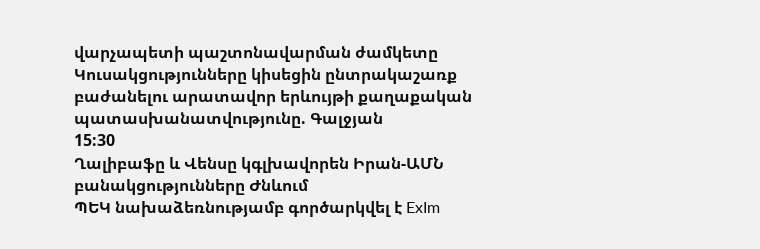վարչապետի պաշտոնավարման ժամկետը
Կուսակցությունները կիսեցին ընտրակաշառք բաժանելու արատավոր երևույթի քաղաքական պատասխանատվությունը. Գալջյան
15:30
Ղալիբաֆը և Վենսը կգլխավորեն Իրան-ԱՄՆ բանակցությունները Ժնևում
ՊԵԿ նախաձեռնությամբ գործարկվել է ExIm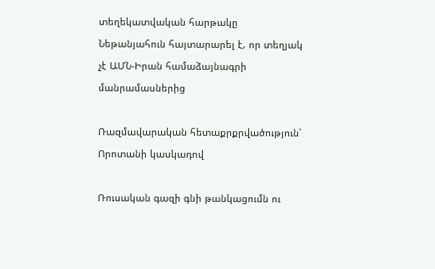տեղեկատվական հարթակը
Նեթանյահուն հայտարարել է, որ տեղյակ չէ ԱՄՆ-Իրան համաձայնագրի մանրամասներից

Ռազմավարական հետաքրքրվածություն՝ Որոտանի կասկադով

Ռուսական գազի գնի թանկացումն ու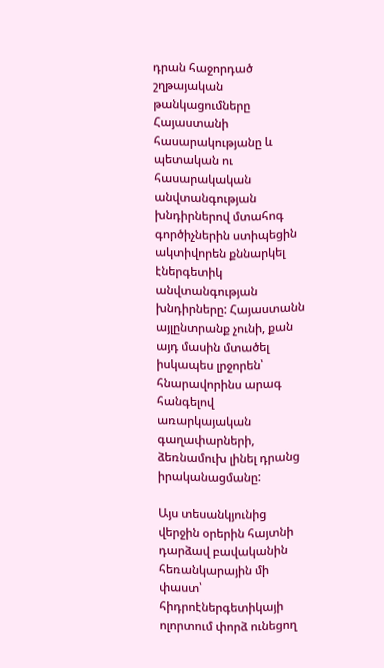դրան հաջորդած շղթայական թանկացումները Հայաստանի հասարակությանը և պետական ու հասարակական անվտանգության խնդիրներով մտահոգ գործիչներին ստիպեցին ակտիվորեն քննարկել էներգետիկ անվտանգության խնդիրները: Հայաստանն այլընտրանք չունի, քան այդ մասին մտածել իսկապես լրջորեն՝ հնարավորինս արագ հանգելով առարկայական գաղափարների, ձեռնամուխ լինել դրանց իրականացմանը:

Այս տեսանկյունից վերջին օրերին հայտնի դարձավ բավականին հեռանկարային մի փաստ՝ հիդրոէներգետիկայի ոլորտում փորձ ունեցող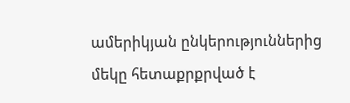ամերիկյան ընկերություններից մեկը հետաքրքրված է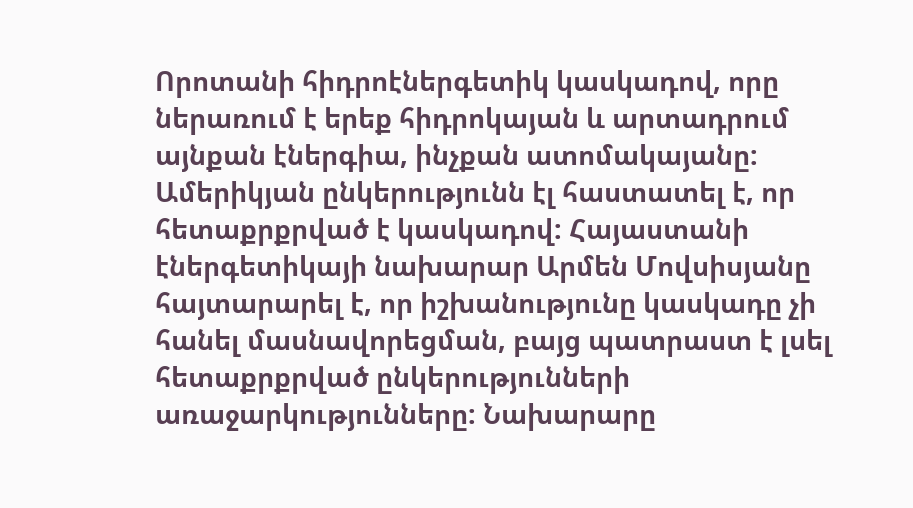Որոտանի հիդրոէներգետիկ կասկադով, որը ներառում է երեք հիդրոկայան և արտադրում այնքան էներգիա, ինչքան ատոմակայանը: Ամերիկյան ընկերությունն էլ հաստատել է, որ հետաքրքրված է կասկադով: Հայաստանի էներգետիկայի նախարար Արմեն Մովսիսյանը հայտարարել է, որ իշխանությունը կասկադը չի հանել մասնավորեցման, բայց պատրաստ է լսել հետաքրքրված ընկերությունների առաջարկությունները: Նախարարը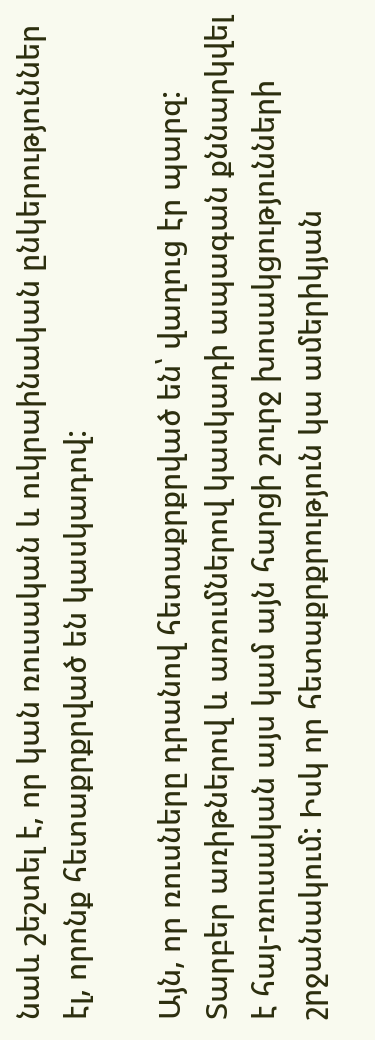նաև շեշտել է, որ կան ռուսական և ուկրաինական ընկերություններ էլ, որոնք հետաքրքրված են կասկադով:

Այն, որ ռուսները դրանով հետաքրքրված են՝ վաղուց էր պարզ: Տարբեր առիթներով և առումներով կասկադի ապագան քննարկվել է հայ-ռուսական այս կամ այն հարցի շուրջ խոսակցությունների շրջանակում: Իսկ որ հետաքրքրություն կա ամերիկյան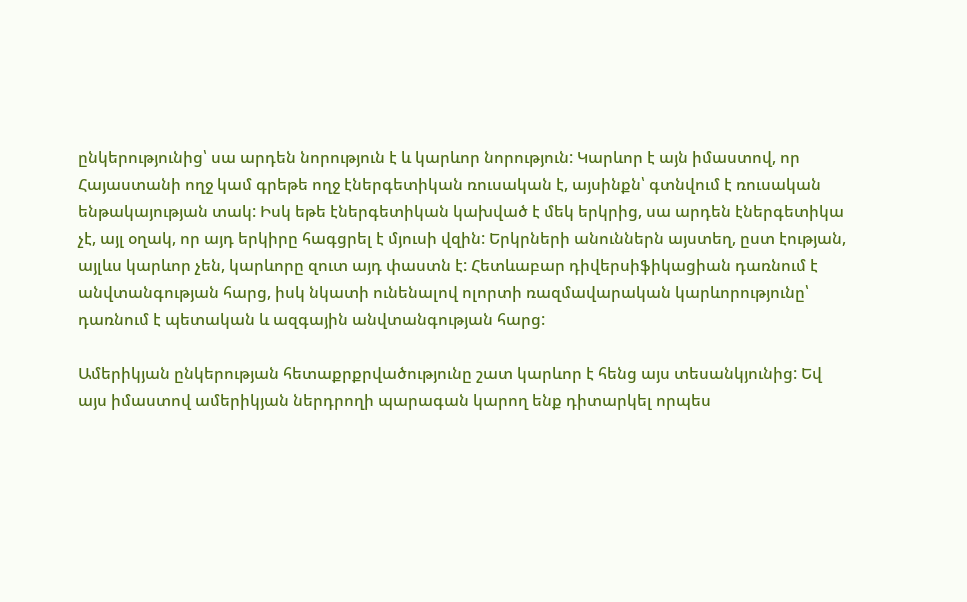ընկերությունից՝ սա արդեն նորություն է և կարևոր նորություն: Կարևոր է այն իմաստով, որ Հայաստանի ողջ կամ գրեթե ողջ էներգետիկան ռուսական է, այսինքն՝ գտնվում է ռուսական ենթակայության տակ: Իսկ եթե էներգետիկան կախված է մեկ երկրից, սա արդեն էներգետիկա չէ, այլ օղակ, որ այդ երկիրը հագցրել է մյուսի վզին: Երկրների անուններն այստեղ, ըստ էության, այլևս կարևոր չեն, կարևորը զուտ այդ փաստն է: Հետևաբար դիվերսիֆիկացիան դառնում է անվտանգության հարց, իսկ նկատի ունենալով ոլորտի ռազմավարական կարևորությունը՝ դառնում է պետական և ազգային անվտանգության հարց:

Ամերիկյան ընկերության հետաքրքրվածությունը շատ կարևոր է հենց այս տեսանկյունից: Եվ այս իմաստով ամերիկյան ներդրողի պարագան կարող ենք դիտարկել որպես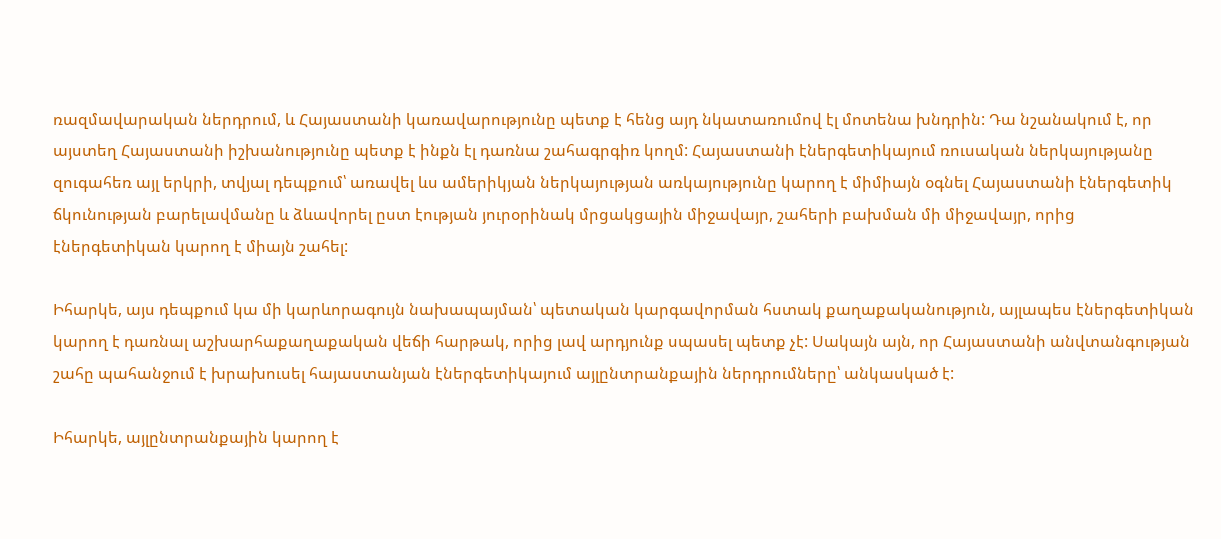ռազմավարական ներդրում, և Հայաստանի կառավարությունը պետք է հենց այդ նկատառումով էլ մոտենա խնդրին: Դա նշանակում է, որ այստեղ Հայաստանի իշխանությունը պետք է ինքն էլ դառնա շահագրգիռ կողմ: Հայաստանի էներգետիկայում ռուսական ներկայությանը զուգահեռ այլ երկրի, տվյալ դեպքում՝ առավել ևս ամերիկյան ներկայության առկայությունը կարող է միմիայն օգնել Հայաստանի էներգետիկ ճկունության բարելավմանը և ձևավորել ըստ էության յուրօրինակ մրցակցային միջավայր, շահերի բախման մի միջավայր, որից էներգետիկան կարող է միայն շահել:

Իհարկե, այս դեպքում կա մի կարևորագույն նախապայման՝ պետական կարգավորման հստակ քաղաքականություն, այլապես էներգետիկան կարող է դառնալ աշխարհաքաղաքական վեճի հարթակ, որից լավ արդյունք սպասել պետք չէ: Սակայն այն, որ Հայաստանի անվտանգության շահը պահանջում է խրախուսել հայաստանյան էներգետիկայում այլընտրանքային ներդրումները՝ անկասկած է:

Իհարկե, այլընտրանքային կարող է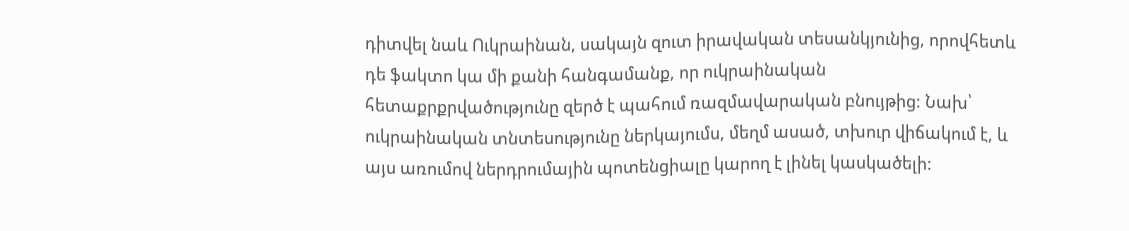դիտվել նաև Ուկրաինան, սակայն զուտ իրավական տեսանկյունից, որովհետև դե ֆակտո կա մի քանի հանգամանք, որ ուկրաինական հետաքրքրվածությունը զերծ է պահում ռազմավարական բնույթից: Նախ՝ ուկրաինական տնտեսությունը ներկայումս, մեղմ ասած, տխուր վիճակում է, և այս առումով ներդրումային պոտենցիալը կարող է լինել կասկածելի: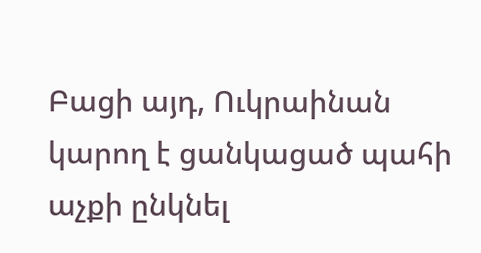Բացի այդ, Ուկրաինան կարող է ցանկացած պահի աչքի ընկնել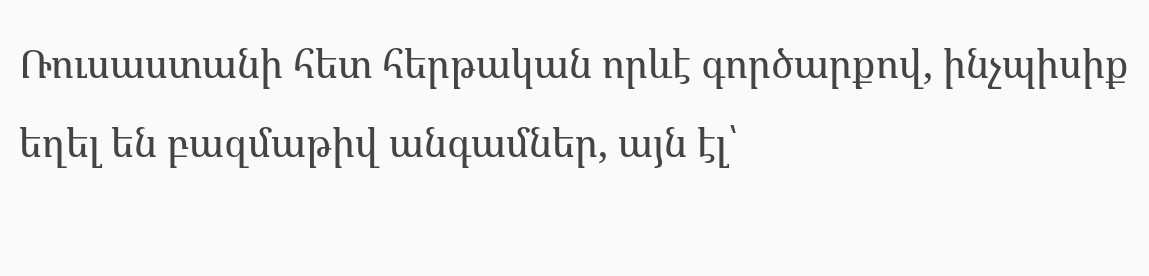Ռուսաստանի հետ հերթական որևէ գործարքով, ինչպիսիք եղել են բազմաթիվ անգամներ, այն էլ՝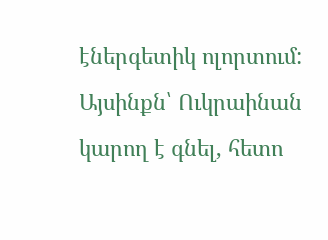էներգետիկ ոլորտում: Այսինքն՝ Ուկրաինան կարող է գնել, հետո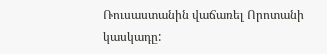Ռուսաստանին վաճառել Որոտանի կասկադը: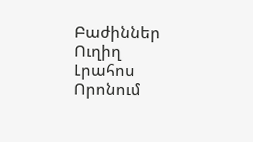Բաժիններ
Ուղիղ
Լրահոս
Որոնում